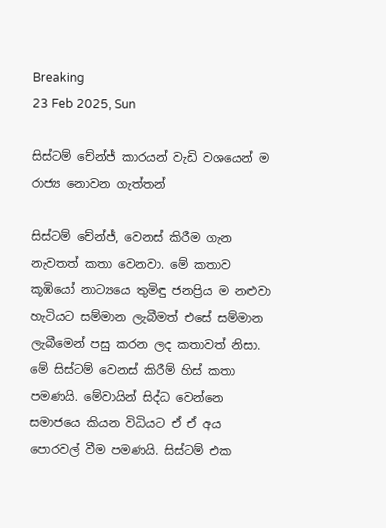Breaking
23 Feb 2025, Sun

සිස්ටම් චේන්ජ් කාරයන් වැඩි වශයෙන් ම රාජ්‍ය නොවන ගැත්තන්

සිස්ටම් චේන්ජ්, වෙනස් කිරීම ගැන නැවතත් කතා වෙනවා. මේ කතාව කූඹියෝ නාට්‍යයෙ තුමිඳු ජනප්‍රිය ම නළුවා හැටියට සම්මාන ලැබීමත් එසේ සම්මාන ලැබීමෙන් පසු කරන ලද කතාවත් නිසා. මේ සිස්ටම් වෙනස් කිරීම් හිස් කතා පමණයි. මේවායින් සිද්ධ වෙන්නෙ සමාජයෙ කියන විධියට ඒ ඒ අය පොරවල් වීම පමණයි. සිස්ටම් එක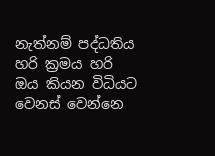නැත්නම් පද්ධතිය හරි ක්‍රමය හරි ඔය කියන විධියට වෙනස් වෙන්නෙ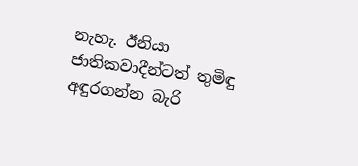නැහැ. ඊනියා ජාතිකවාදීන්ටත් තුමිඳු අඳුරගන්න බැරි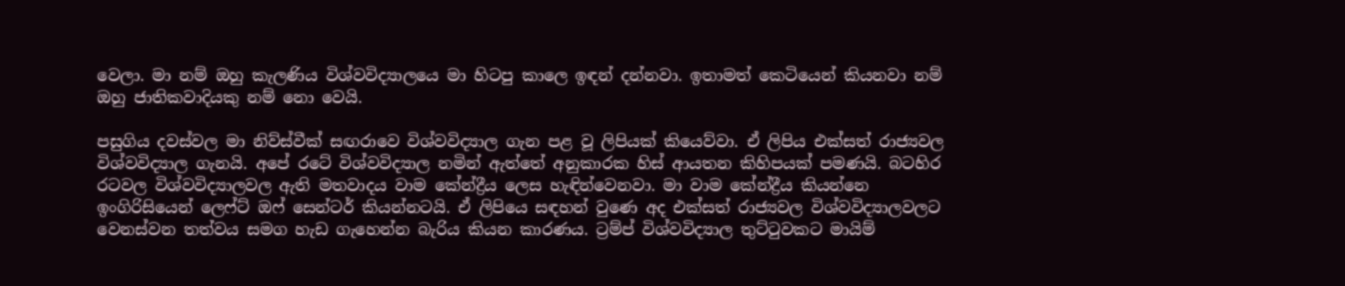වෙලා. මා නම් ඔහු කැලණිය විශ්වවිද්‍යාලයෙ මා හිටපු කාලෙ ඉඳන් දන්නවා. ඉතාමත් කෙටියෙන් කියනවා නම් ඔහු ජාතිකවාදියකු නම් නො වෙයි.

පසුගිය දවස්වල මා නිව්ස්වීක් සඟරාවෙ විශ්වවිද්‍යාල ගැන පළ වූ ලිපියක් කියෙව්වා. ඒ ලිපිය එක්සත් රාජ්‍යවල විශ්වවිද්‍යාල ගැනයි. අපේ රටේ විශ්වවිද්‍යාල නමින් ඇත්තේ අනුකාරක හිස් ආයතන කිහිපයක් පමණයි. බටහිර රටවල විශ්වවිද්‍යාලවල ඇති මතවාදය වාම කේන්ද්‍රීය ලෙස හැඳින්වෙනවා. මා වාම කේන්ද්‍රීය කියන්නෙ ඉංගිරිසියෙන් ලෙෆ්ට් ඔෆ් සෙන්ටර් කියන්නටයි. ඒ ලිපියෙ සඳහන් වුණෙ අද එක්සත් රාජ්‍යවල විශ්වවිද්‍යාලවලට වෙනස්වන තත්වය සමග හැඩ ගැහෙන්න බැරිය කියන කාරණය. ට්‍රම්ප් විශ්වවිද්‍යාල තුට්ටුවකට මායිම්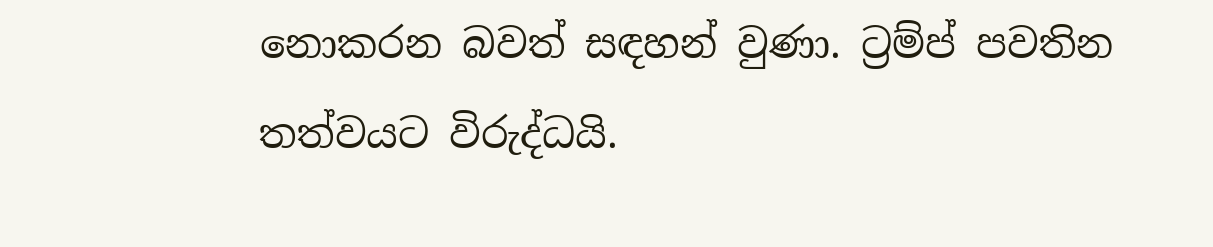නොකරන බවත් සඳහන් වුණා. ට්‍රම්ප් පවතින තත්වයට විරුද්ධයි.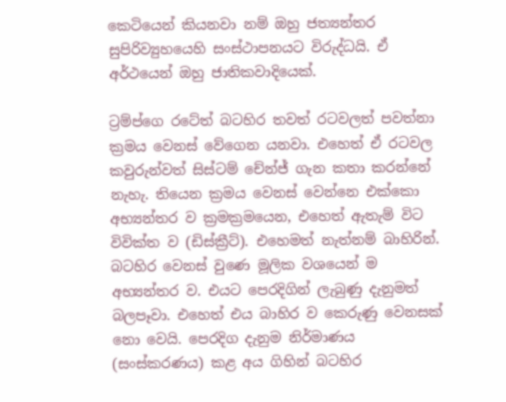කෙටියෙන් කියනවා නම් ඔහු ජත්‍යන්තර සුපිරිව්‍යුහයෙහි සංස්ථාපනයට විරුද්ධයි. ඒ අර්ථයෙන් ඔහු ජාතිකවාදියෙක්.

ට්‍රම්ප්ගෙ රටේත් බටහිර තවත් රටවලත් පවත්නා ක්‍රමය වෙනස් වේගෙන යනවා. එහෙත් ඒ රටවල කවුරුන්වත් සිස්ටම් චේන්ජ් ගැන කතා කරන්නේ නැහැ. තියෙන ක්‍රමය වෙනස් වෙන්නෙ එක්කො අභ්‍යන්තර ව ක්‍රමක්‍රමයෙන, එහෙත් ඇතැම් විට විවික්ත ව (ඩිස්ක්‍රීට්). එහෙමත් නැත්නම් බාහිරින්. බටහිර වෙනස් වුණෙ මූලික වශයෙන් ම අභ්‍යන්තර ව. එයට පෙරදිගින් ලැබුණු දැනුමත් බලපෑවා. එහෙත් එය බාහිර ව කෙරුණු වෙනසක් නො වෙයි. පෙරදිග දැනුම නිර්මාණය (සංස්කරණය) කළ අය ගිහින් බටහිර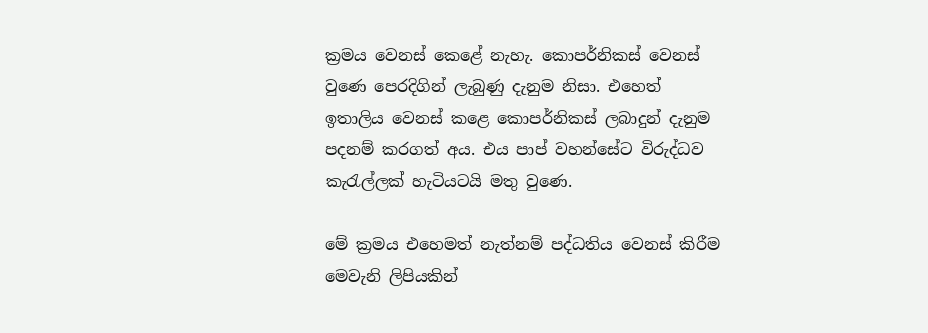ක්‍රමය වෙනස් කෙළේ නැහැ. කොපර්නිකස් වෙනස් වුණෙ පෙරදිගින් ලැබුණු දැනුම නිසා. එහෙත් ඉතාලිය වෙනස් කළෙ කොපර්නිකස් ලබාදුන් දැනුම පදනම් කරගත් අය. එය පාප් වහන්සේට විරුද්ධව කැරැල්ලක් හැටියටයි මතු වුණෙ.

මේ ක්‍රමය එහෙමත් නැත්නම් පද්ධතිය වෙනස් කිරීම මෙවැනි ලිපියකින්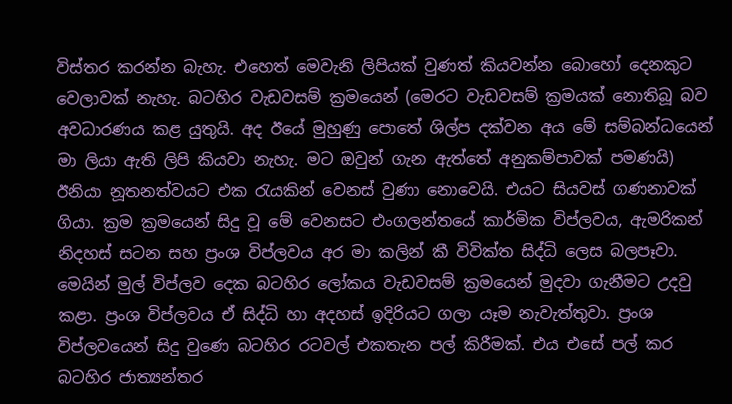විස්තර කරන්න බැහැ. එහෙත් මෙවැනි ලිපියක් වුණත් කියවන්න බොහෝ දෙනකුට වෙලාවක් නැහැ. බටහිර වැඩවසම් ක්‍රමයෙන් (මෙරට වැඩවසම් ක්‍රමයක් නොතිබූ බව අවධාරණය කළ යුතුයි. අද ඊයේ මුහුණු පොතේ ශිල්ප දක්වන අය මේ සම්බන්ධයෙන් මා ලියා ඇති ලිපි කියවා නැහැ. මට ඔවුන් ගැන ඇත්තේ අනුකම්පාවක් පමණයි) ඊනියා නූතනත්වයට එක රැයකින් වෙනස් වුණා නොවෙයි. එයට සියවස් ගණනාවක් ගියා. ක්‍රම ක්‍රමයෙන් සිදු වූ මේ වෙනසට එංගලන්තයේ කාර්මික විප්ලවය, ඇමරිකන් නිදහස් සටන සහ ප්‍රංශ විප්ලවය අර මා කලින් කී විවික්ත සිද්ධි ලෙස බලපෑවා. මෙයින් මුල් විප්ලව දෙක බටහිර ලෝකය වැඩවසම් ක්‍රමයෙන් මුදවා ගැනීමට උදවු කළා. ප්‍රංශ විප්ලවය ඒ සිද්ධි හා අදහස් ඉදිරියට ගලා යෑම නැවැත්තුවා. ප්‍රංශ විප්ලවයෙන් සිදු වුණෙ බටහිර රටවල් එකතැන පල් කිරීමක්. එය එසේ පල් කර බටහිර ජාත්‍යන්තර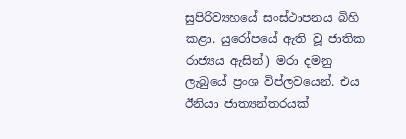සුපිරිව්‍යහයේ සංස්ථාපනය බිහි කළා. යුරෝපයේ ඇති වූ ජාතික රාජ්‍යය ඇසින්) මරා දමනු ලැබුයේ ප්‍රංශ විප්ලවයෙන්. එය ඊනියා ජාත්‍යන්තරයක්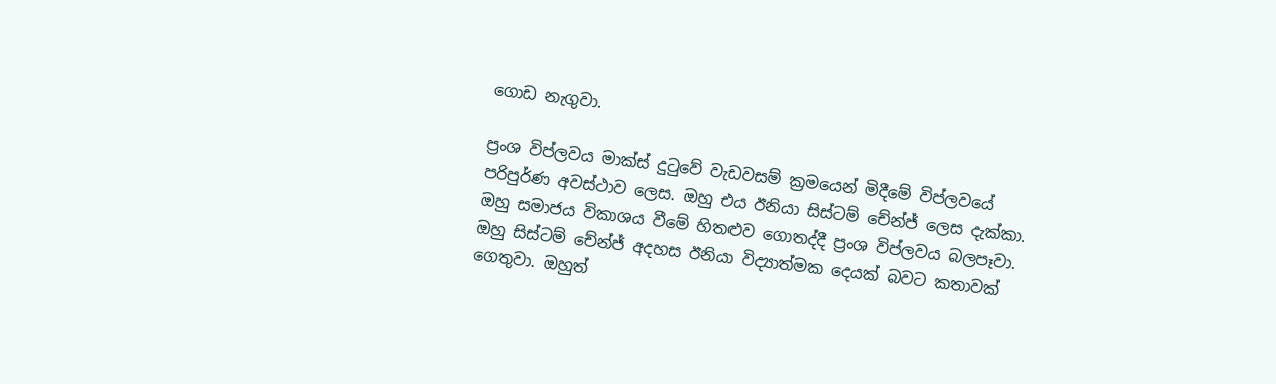ගොඩ නැගුවා.

ප්‍රංශ විප්ලවය මාක්ස් දුටුවේ වැඩවසම් ක්‍රමයෙන් මිදීමේ විප්ලවයේ පරිපුර්ණ අවස්ථාව ලෙස. ඔහු එය ඊනියා සිස්ටම් චේන්ජ් ලෙස දැක්කා. ඔහු සමාජය විකාශය වීමේ හිතළුව ගොතද්දී ප්‍රංශ විප්ලවය බලපෑවා. ඔහු සිස්ටම් චේන්ජ් අදහස ඊනියා විද්‍යාත්මක දෙයක් බවට කතාවක් ගෙතුවා. ඔහුත්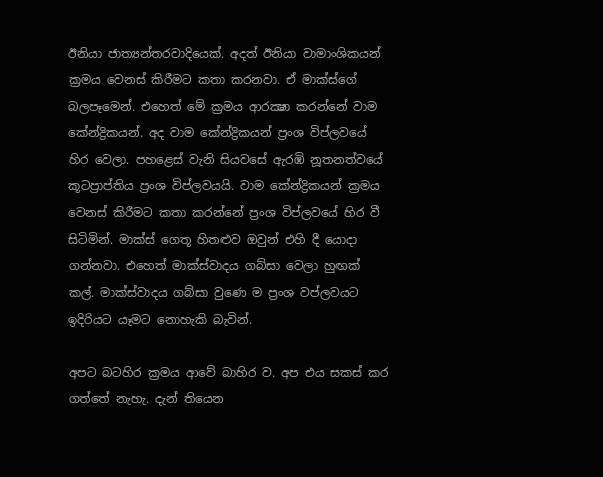ඊනියා ජාත්‍යන්තරවාදියෙක්. අදත් ඊනියා වාමාංශිකයන් ක්‍රමය වෙනස් කිරීමට කතා කරනවා. ඒ මාක්ස්ගේ බලපෑමෙන්. එහෙත් මේ ක්‍රමය ආරක්‍ෂා කරන්නේ වාම කේන්ද්‍රිකයන්. අද වාම කේන්ද්‍රිකයන් ප්‍රංශ විප්ලවයේ හිර වෙලා. පහළෙස් වැනි සියවසේ ඇරඹි නූතනත්වයේ කූටප්‍රාප්තිය ප්‍රංශ විප්ලවයයි. වාම කේන්ද්‍රිකයන් ක්‍රමය වෙනස් කිරීමට කතා කරන්නේ ප්‍රංශ විප්ලවයේ හිර වී සිටිමින්. මාක්ස් ගෙතූ හිතළුව ඔවුන් එහි දී යොදා ගන්නවා. එහෙත් මාක්ස්වාදය ගබ්සා වෙලා හුඟක් කල්. මාක්ස්වාදය ගබ්සා වුණෙ ම ප්‍රංශ වප්ලවයට ඉදිරියට යෑමට නොහැකි බැවින්.

අපට බටහිර ක්‍රමය ආවේ බාහිර ව. අප එය සකස් කර ගත්තේ නැහැ. දැන් තියෙන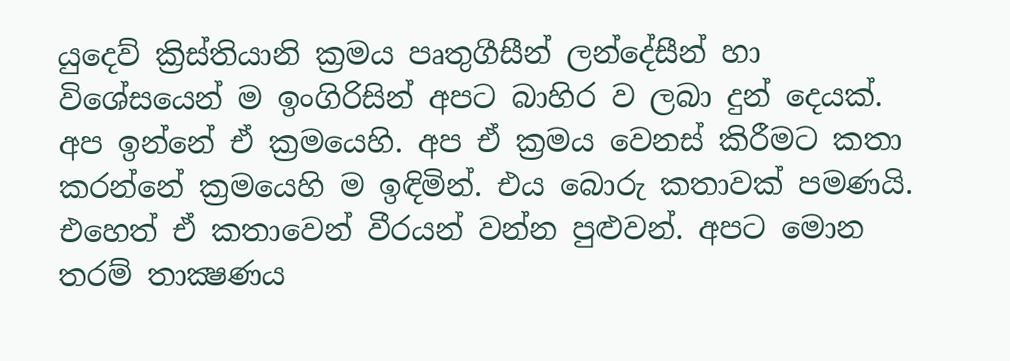යුදෙව් ක්‍රිස්තියානි ක්‍රමය පෘතුගීසීන් ලන්දේසීන් හා විශේසයෙන් ම ඉංගිරිසින් අපට බාහිර ව ලබා දුන් දෙයක්. අප ඉන්නේ ඒ ක්‍රමයෙහි. අප ඒ ක්‍රමය වෙනස් කිරීමට කතා කරන්නේ ක්‍රමයෙහි ම ඉඳිමින්. එය බොරු කතාවක් පමණයි. එහෙත් ඒ කතාවෙන් වීරයන් වන්න පුළුවන්. අපට මොන තරම් තාක්‍ෂණය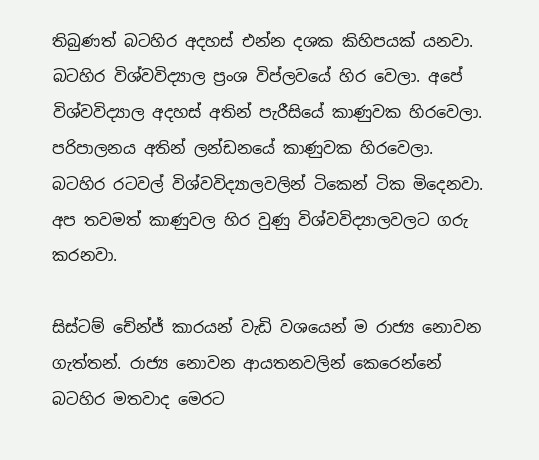තිබුණත් බටහිර අදහස් එන්න දශක කිහිපයක් යනවා. බටහිර විශ්වවිද්‍යාල ප්‍රංශ විප්ලවයේ හිර වෙලා. අපේ විශ්වවිද්‍යාල අදහස් අතින් පැරීසියේ කාණුවක හිරවෙලා. පරිපාලනය අතින් ලන්ඩනයේ කාණුවක හිරවෙලා. බටහිර රටවල් විශ්වවිද්‍යාලවලින් ටිකෙන් ටික මිදෙනවා. අප තවමත් කාණුවල හිර වුණු විශ්වවිද්‍යාලවලට ගරු කරනවා.

සිස්ටම් චේන්ජ් කාරයන් වැඩි වශයෙන් ම රාජ්‍ය නොවන ගැත්තන්. රාජ්‍ය නොවන ආයතනවලින් කෙරෙන්නේ බටහිර මතවාද මෙරට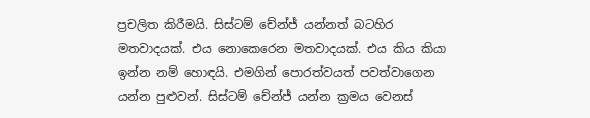ප්‍රචලිත කිරීමයි. සිස්ටම් චේන්ජ් යන්නත් බටහිර මතවාදයක්. එය නොකෙරෙන මතවාදයක්. එය කිය කියා ඉන්න නම් හොඳයි. එමගින් පොරත්වයත් පවත්වාගෙන යන්න පුළුවන්. සිස්ටම් චේන්ජ් යන්න ක්‍රමය වෙනස්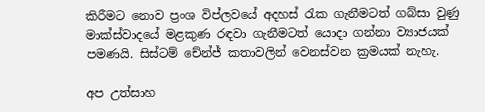කිරීමට නොව ප්‍රංශ විප්ලවයේ අදහස් රැක ගැනීමටත් ගබ්සා වුණු මාක්ස්වාදයේ මළකුණ රඳවා ගැනීමටත් යොදා ගන්නා ව්‍යාජයක් පමණයි. සිස්ටම් චේන්ජ් කතාවලින් වෙනස්වන ක්‍රමයක් නැහැ.

අප උත්සාහ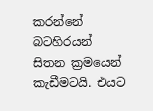කරන්නේ බටහිරයන් සිතන ක්‍රමයෙන් කැඩීමටයි. එයට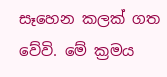සෑහෙන කලක් ගත වේවි. මේ ක්‍රමය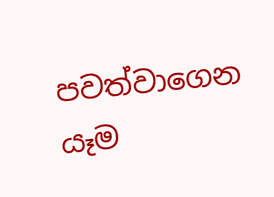පවත්වාගෙන යෑම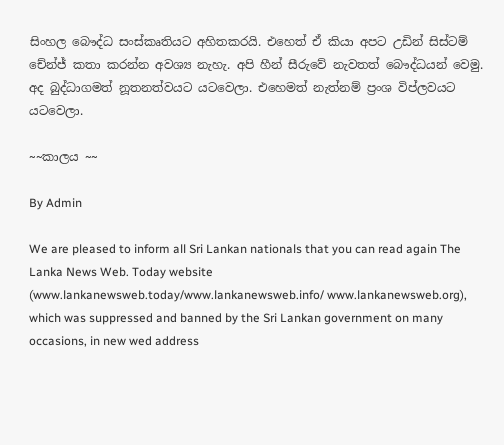සිංහල බෞද්ධ සංස්කෘතියට අහිතකරයි. එහෙත් ඒ කියා අපට උඩින් සිස්ටම් චේන්ජ් කතා කරන්න අවශ්‍ය නැහැ. අපි හීන් සීරුවේ නැවතත් බෞද්ධයන් වෙමු. අද බුද්ධාගමත් නූතනත්වයට යටවෙලා. එහෙමත් නැත්නම් ප්‍රංශ විප්ලවයට යටවෙලා.

~~කාලය ~~

By Admin

We are pleased to inform all Sri Lankan nationals that you can read again The Lanka News Web. Today website (www.lankanewsweb.today/www.lankanewsweb.info/ www.lankanewsweb.org), which was suppressed and banned by the Sri Lankan government on many occasions, in new wed address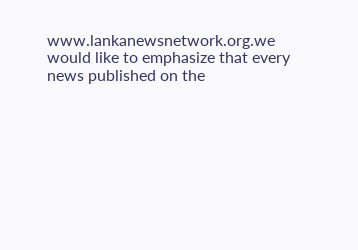www.lankanewsnetwork.org.we would like to emphasize that every news published on the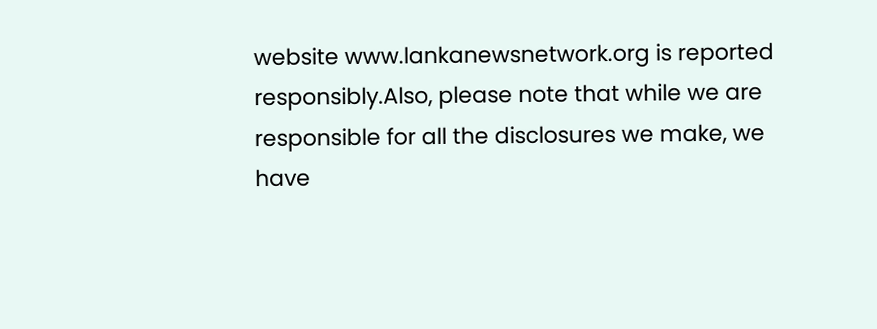website www.lankanewsnetwork.org is reported responsibly.Also, please note that while we are responsible for all the disclosures we make, we have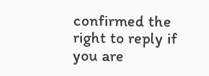confirmed the right to reply if you are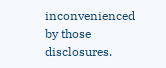inconvenienced by those disclosures.